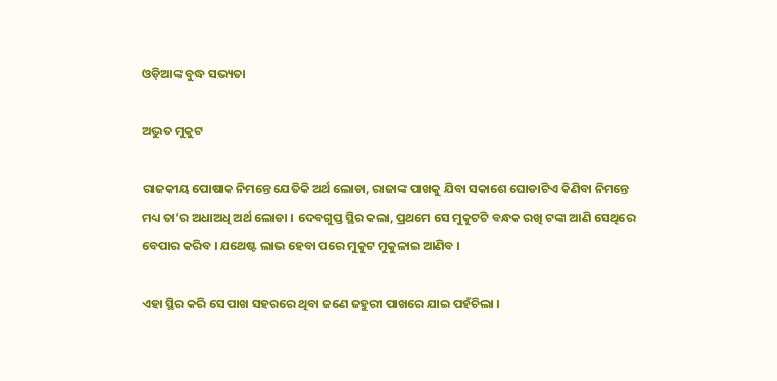ଓଡ଼ିଆଙ୍କ ବୁଦ୍ଧ ସଭ୍ୟତା

ଅଦ୍ଭୁତ ମୁକୁଟ

ରାଜକୀୟ ପୋଷାକ ନିମନ୍ତେ ଯେତିକି ଅର୍ଥ ଲୋଡା, ରାଜାଙ୍କ ପାଖକୁ ଯିବା ସକାଶେ ଘୋଡାଟିଏ କିଣିବା ନିମନ୍ତେ ମଧ୍ୟ ତା’ର ଅଧାଅଧି ଅର୍ଥ ଲୋଡା । ଦେବଗୁପ୍ତ ସ୍ଥିର କଲା, ପ୍ରଥମେ ସେ ମୁକୁଟଟି ବନ୍ଧକ ରଖି ଟଙ୍କା ଆଣି ସେଥିରେ ବେପାର କରିବ । ଯଥେଷ୍ଟ ଲାଭ ହେବା ପରେ ମୁକୁଟ ମୁକୁଳାଇ ଆଣିବ ।

ଏହା ସ୍ଥିର କରି ସେ ପାଖ ସହରରେ ଥିବା ଜଣେ ଜହୁରୀ ପାଖରେ ଯାଇ ପହଁଚିଲା ।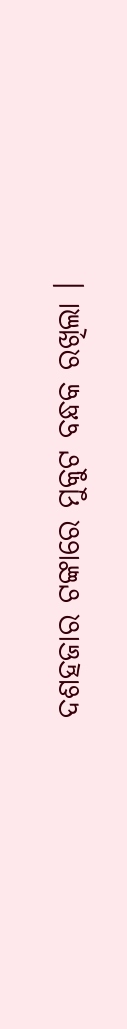ଦଶହଜାର ଟଙ୍କାରେ ମୁକୁଟ ବନ୍ଧକ ରଖିଲା ।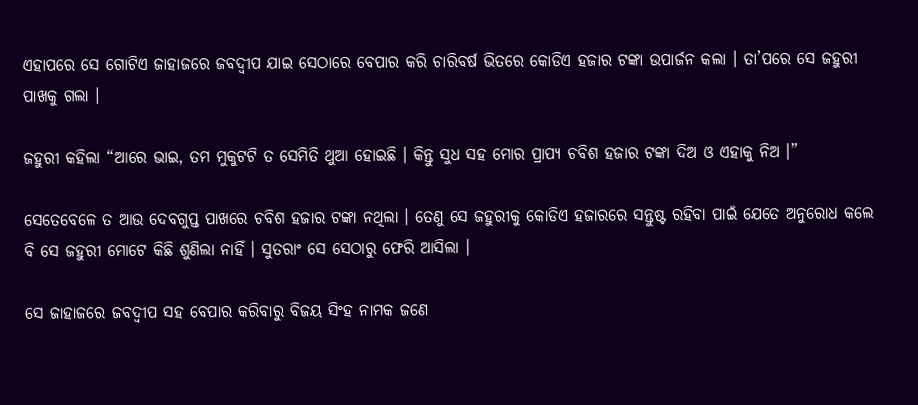ଏହାପରେ ସେ ଗୋଟିଏ ଜାହାଜରେ ଜବଦ୍ୱୀପ ଯାଇ ସେଠାରେ ବେପାର କରି ଚାରିବର୍ଷ ଭିତରେ କୋଡିଏ ହଜାର ଟଙ୍କା ଉପାର୍ଜନ କଲା । ତା’ପରେ ସେ ଜହୁରୀ ପାଖକୁ ଗଲା ।

ଜହୁରୀ କହିଲା “ଆରେ ଭାଇ, ତମ ମୁକୁଟଟି ତ ସେମିତି ଥୁଆ ହୋଇଛି । କିନ୍ତୁ ସୁଧ ସହ ମୋର ପ୍ରାପ୍ୟ ଚବିଶ ହଜାର ଟଙ୍କା ଦିଅ ଓ ଏହାକୁ ନିଅ ।”

ସେତେବେଳେ ତ ଆଉ ଦେବଗୁପ୍ତ ପାଖରେ ଚବିଶ ହଜାର ଟଙ୍କା ନଥିଲା । ତେଣୁ ସେ ଜହୁରୀକୁ କୋଡିଏ ହଜାରରେ ସନ୍ତୁଷ୍ଟ ରହିବା ପାଇଁ ଯେତେ ଅନୁରୋଧ କଲେ ବି ସେ ଜହୁରୀ ମୋଟେ କିଛି ଶୁଣିଲା ନାହିଁ । ସୁତରାଂ ସେ ସେଠାରୁ ଫେରି ଆସିଲା ।

ସେ ଜାହାଜରେ ଜବଦ୍ୱୀପ ସହ ବେପାର କରିବାରୁ ବିଜୟ ସିଂହ ନାମକ ଜଣେ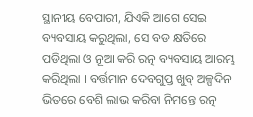ସ୍ଥାନୀୟ ବେପାରୀ, ଯିଏକି ଆଗେ ସେଇ ବ୍ୟବସାୟ କରୁଥିଲା, ସେ ବଡ କ୍ଷତିରେ ପଡିଥିଲା ଓ ନୂଆ କରି ରତ୍ନ ବ୍ୟବସାୟ ଆରମ୍ଭ କରିଥିଲା । ବର୍ତ୍ତମାନ ଦେବଗୁପ୍ତ ଖୁବ୍ ଅଳ୍ପଦିନ ଭିତରେ ବେଶି ଲାଭ କରିବା ନିମନ୍ତେ ରତ୍ନ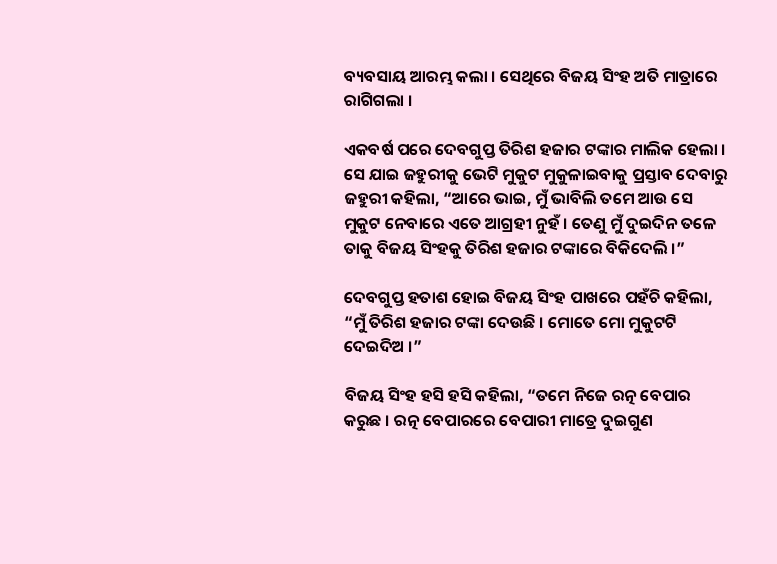ବ୍ୟବସାୟ ଆରମ୍ଭ କଲା । ସେଥିରେ ବିଜୟ ସିଂହ ଅତି ମାତ୍ରାରେ ରାଗିଗଲା ।

ଏକବର୍ଷ ପରେ ଦେବଗୁପ୍ତ ତିରିଶ ହଜାର ଟଙ୍କାର ମାଲିକ ହେଲା । ସେ ଯାଇ ଜହୁରୀକୁ ଭେଟି ମୁକୁଟ ମୁକୁଳାଇବାକୁ ପ୍ରସ୍ତାବ ଦେବାରୁ ଜହୁରୀ କହିଲା, “ଆରେ ଭାଇ, ମୁଁ ଭାବିଲି ତମେ ଆଉ ସେ ମୁକୁଟ ନେବାରେ ଏତେ ଆଗ୍ରହୀ ନୁହଁ । ତେଣୁ ମୁଁ ଦୁଇଦିନ ତଳେ ତାକୁ ବିଜୟ ସିଂହକୁ ତିରିଶ ହଜାର ଟଙ୍କାରେ ବିକିଦେଲି ।”

ଦେବଗୁପ୍ତ ହତାଶ ହୋଇ ବିଜୟ ସିଂହ ପାଖରେ ପହଁଚି କହିଲା, “ମୁଁ ତିରିଶ ହଜାର ଟଙ୍କା ଦେଉଛି । ମୋତେ ମୋ ମୁକୁଟଟି ଦେଇଦିଅ ।”

ବିଜୟ ସିଂହ ହସି ହସି କହିଲା, “ତମେ ନିଜେ ରତ୍ନ ବେପାର କରୁଛ । ରତ୍ନ ବେପାରରେ ବେପାରୀ ମାତ୍ରେ ଦୁଇଗୁଣ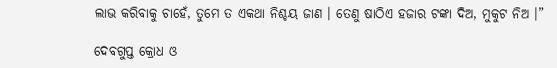ଲାଭ କରିବାକୁ ଚାହେଁ, ତୁମେ ତ ଏକଥା ନିଶ୍ଚୟ ଜାଣ । ତେଣୁ ଷାଠିଏ ହଜାର ଟଙ୍କା ଦିଅ, ମୁକୁଟ ନିଅ ।”

ଦେବଗୁପ୍ତ କ୍ରୋଧ ଓ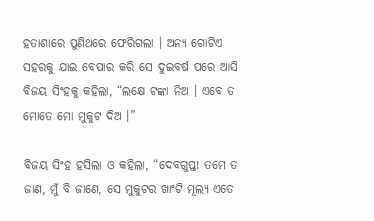ହତାଶାରେ ପୁଣିଥରେ ଫେରିଗଲା । ଅନ୍ୟ ଗୋଟିଏ ସହରକୁ ଯାଇ ବେପାର କରି ସେ ଦୁଇବର୍ଷ ପରେ ଆସି ବିଜୟ ସିଂହକୁ କହିଲା, “ଲକ୍ଷେ ଟଙ୍କା ନିଅ । ଏବେ ତ ମୋତେ ମୋ ମୁକୁଟ ଦିଅ ।”

ବିଜୟ ସିଂହ ହସିଲା ଓ କହିଲା, “ଦେବଗୁପ୍ତ! ତମେ ତ ଜାଣ, ମୁଁ ବି ଜାଣେ, ସେ ମୁକୁଟର ଖାଂଟି ମୂଲ୍ୟ ଏତେ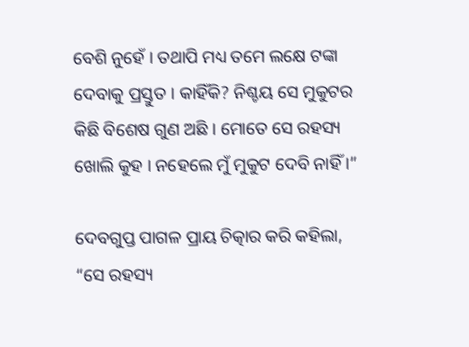ବେଶି ନୁହେଁ । ତଥାପି ମଧ୍ୟ ତମେ ଲକ୍ଷେ ଟଙ୍କା ଦେବାକୁ ପ୍ରସ୍ତୁତ । କାହିଁକି? ନିଶ୍ଚୟ ସେ ମୁକୁଟର କିଛି ବିଶେଷ ଗୁଣ ଅଛି । ମୋତେ ସେ ରହସ୍ୟ ଖୋଲି କୁହ । ନହେଲେ ମୁଁ ମୁକୁଟ ଦେବି ନାହିଁ ।”

ଦେବଗୁପ୍ତ ପାଗଳ ପ୍ରାୟ ଚିତ୍କାର କରି କହିଲା, “ସେ ରହସ୍ୟ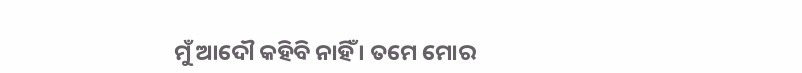ମୁଁ ଆଦୌ କହିବି ନାହିଁ । ତମେ ମୋର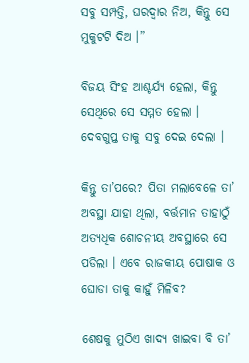ସବୁ ସମ୍ପତ୍ତି, ଘରଦ୍ୱାର ନିଅ, କିନ୍ତୁ ସେ ମୁକୁଟଟି ଦିଅ ।”

ବିଜୟ ସିଂହ ଆଶ୍ଚର୍ଯ୍ୟ ହେଲା, କିନ୍ତୁ ସେଥିରେ ସେ ସମ୍ମତ ହେଲା । ଦେବଗୁପ୍ତ ତାକୁ ସବୁ ଦେଇ ଦେଲା ।

କିନ୍ତୁ ତା’ପରେ? ପିତା ମଲାବେଳେ ତା’ ଅବସ୍ଥା ଯାହା ଥିଲା, ବର୍ତ୍ତମାନ ତାହାଠୁଁ ଅତ୍ୟଧିକ ଶୋଚନୀୟ ଅବସ୍ଥାରେ ସେ ପଡିଲା । ଏବେ ରାଜକୀୟ ପୋଷାକ ଓ ଘୋଡା ତାକୁ କାହୁଁ ମିଳିବ?

ଶେଷକୁ ମୁଠିଏ ଖାଦ୍ୟ ଖାଇବା ବି ତା’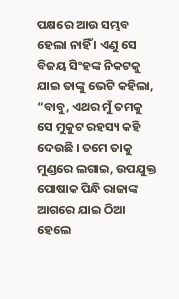ପକ୍ଷରେ ଆଉ ସମ୍ଭବ ହେଲା ନାହିଁ । ଏଣୁ ସେ ବିଜୟ ସିଂହଙ୍କ ନିକଟକୁ ଯାଇ ତାଙ୍କୁ ଭେଟି କହିଲା, “ବାବୁ, ଏଥର ମୁଁ ତମକୁ ସେ ମୁକୁଟ ରହସ୍ୟ କହି ଦେଉଛି । ତମେ ତାକୁ ମୁଣ୍ଡରେ ଲଗାଇ, ଉପଯୁକ୍ତ ପୋଷାକ ପିନ୍ଧି ରାଜାଙ୍କ ଆଗରେ ଯାଇ ଠିଆ ହେଲେ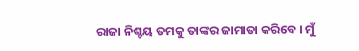ରାଜା ନିଶ୍ଚୟ ତମକୁ ତାଙ୍କର ଜାମାତା କରିବେ । ମୁଁ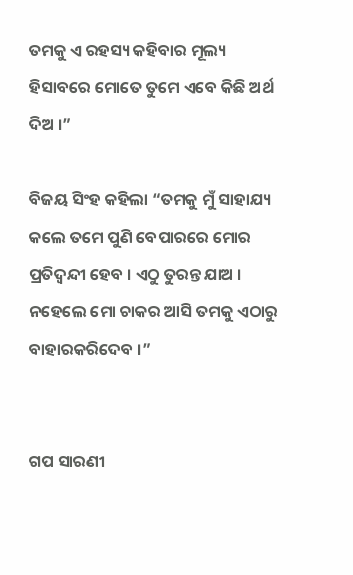ତମକୁ ଏ ରହସ୍ୟ କହିବାର ମୂଲ୍ୟ ହିସାବରେ ମୋତେ ତୁମେ ଏବେ କିଛି ଅର୍ଥ ଦିଅ ।”

ବିଜୟ ସିଂହ କହିଲା “ତମକୁ ମୁଁ ସାହାଯ୍ୟ କଲେ ତମେ ପୁଣି ବେପାରରେ ମୋର ପ୍ରତିଦ୍ୱନ୍ଦୀ ହେବ । ଏଠୁ ତୁରନ୍ତ ଯାଅ । ନହେଲେ ମୋ ଚାକର ଆସି ତମକୁ ଏଠାରୁ ବାହାରକରିଦେବ ।”


ଗପ ସାରଣୀ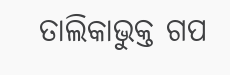ତାଲିକାଭୁକ୍ତ ଗପ